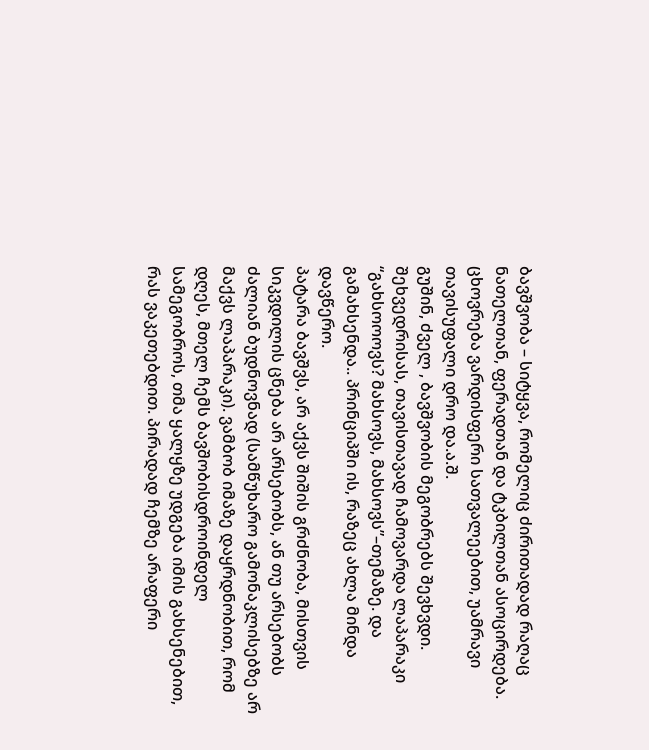ბავშვობა – სიტყვა, რომელიც ძირითადად რაღაც ნათელთან, ფერადთან და ტკბილთან ასოცირდება. ცხოვრება ვარდისფერი სათვალეებით, უამრავი თავისუფალი დრო და.ა.შ.
გუშინ, ძველ , ბავშვობის მეგობრებს შევხვდი. შეხვედრისას, თავისთავად ჩამოვარდა ლაპარაკი “გახსოოოვს? მახსოვს, მახსოვს”–თემაზე. და გამახსენდა.. პრინციპში ის, რაზეც ახლა მინდა დავწერო.
პატარა ბავშვს, არ აქვს შიშის გრძნობა, მისთვის სიკვდილის ცნება არ არსებობს, ან თუ არსებობს ძალიან ბუდნოვნად (სამწუხარო გამონაკლისებზე არ მაქვს ლაპარაკი). ვამბობ იმაზე დაყრდნობით, რომ დღეს, მთელ ჩემს ბავშობისდროინდელ სამეგობროს, თმა ყალყზე უდგება იმის გახსენებით, რას ვაკეთებდით. პირადად ჩემზე არაფერი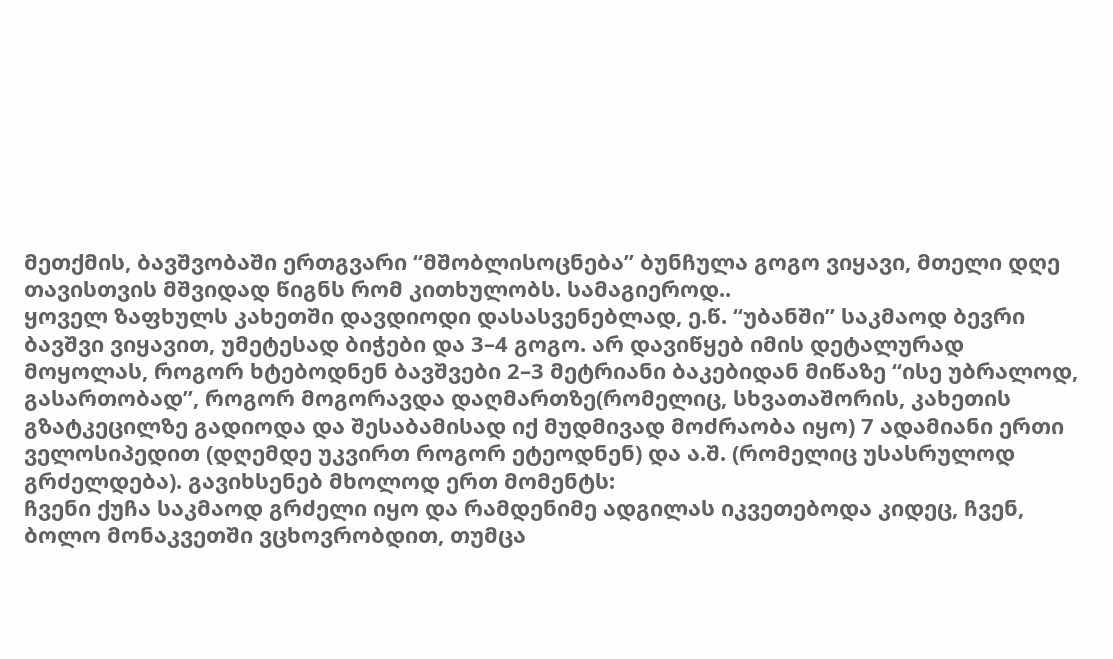მეთქმის, ბავშვობაში ერთგვარი “მშობლისოცნება” ბუნჩულა გოგო ვიყავი, მთელი დღე თავისთვის მშვიდად წიგნს რომ კითხულობს. სამაგიეროდ..
ყოველ ზაფხულს კახეთში დავდიოდი დასასვენებლად, ე.წ. “უბანში” საკმაოდ ბევრი ბავშვი ვიყავით, უმეტესად ბიჭები და 3–4 გოგო. არ დავიწყებ იმის დეტალურად მოყოლას, როგორ ხტებოდნენ ბავშვები 2–3 მეტრიანი ბაკებიდან მიწაზე “ისე უბრალოდ, გასართობად”, როგორ მოგორავდა დაღმართზე(რომელიც, სხვათაშორის, კახეთის გზატკეცილზე გადიოდა და შესაბამისად იქ მუდმივად მოძრაობა იყო) 7 ადამიანი ერთი ველოსიპედით (დღემდე უკვირთ როგორ ეტეოდნენ) და ა.შ. (რომელიც უსასრულოდ გრძელდება). გავიხსენებ მხოლოდ ერთ მომენტს:
ჩვენი ქუჩა საკმაოდ გრძელი იყო და რამდენიმე ადგილას იკვეთებოდა კიდეც, ჩვენ, ბოლო მონაკვეთში ვცხოვრობდით, თუმცა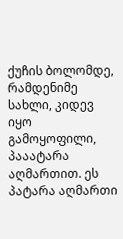ქუჩის ბოლომდე, რამდენიმე სახლი, კიდევ იყო გამოყოფილი, პააატარა აღმართით. ეს პატარა აღმართი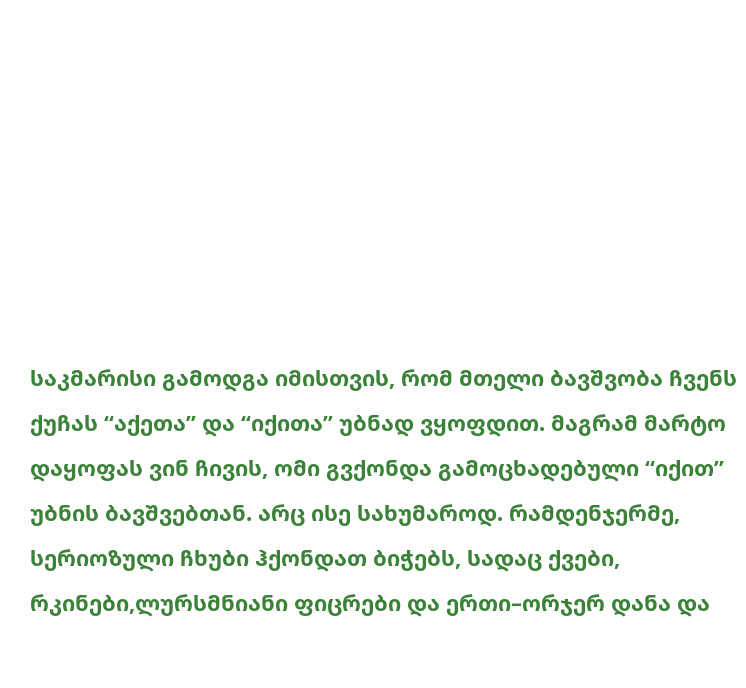საკმარისი გამოდგა იმისთვის, რომ მთელი ბავშვობა ჩვენს ქუჩას “აქეთა” და “იქითა” უბნად ვყოფდით. მაგრამ მარტო დაყოფას ვინ ჩივის, ომი გვქონდა გამოცხადებული “იქით” უბნის ბავშვებთან. არც ისე სახუმაროდ. რამდენჯერმე, სერიოზული ჩხუბი ჰქონდათ ბიჭებს, სადაც ქვები, რკინები,ლურსმნიანი ფიცრები და ერთი–ორჯერ დანა და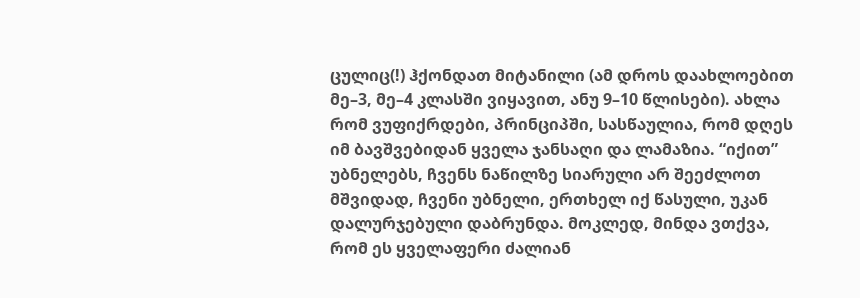ცულიც(!) ჰქონდათ მიტანილი (ამ დროს დაახლოებით მე–3, მე–4 კლასში ვიყავით, ანუ 9–10 წლისები). ახლა რომ ვუფიქრდები, პრინციპში, სასწაულია, რომ დღეს იმ ბავშვებიდან ყველა ჯანსაღი და ლამაზია. “იქით” უბნელებს, ჩვენს ნაწილზე სიარული არ შეეძლოთ მშვიდად, ჩვენი უბნელი, ერთხელ იქ წასული, უკან დალურჯებული დაბრუნდა. მოკლედ, მინდა ვთქვა, რომ ეს ყველაფერი ძალიან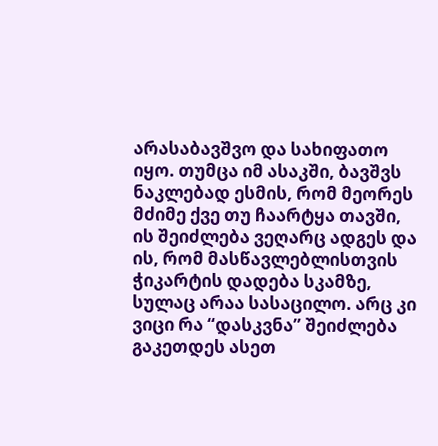არასაბავშვო და სახიფათო იყო. თუმცა იმ ასაკში, ბავშვს ნაკლებად ესმის, რომ მეორეს მძიმე ქვე თუ ჩაარტყა თავში, ის შეიძლება ვეღარც ადგეს და ის, რომ მასწავლებლისთვის ჭიკარტის დადება სკამზე, სულაც არაა სასაცილო. არც კი ვიცი რა “დასკვნა” შეიძლება გაკეთდეს ასეთ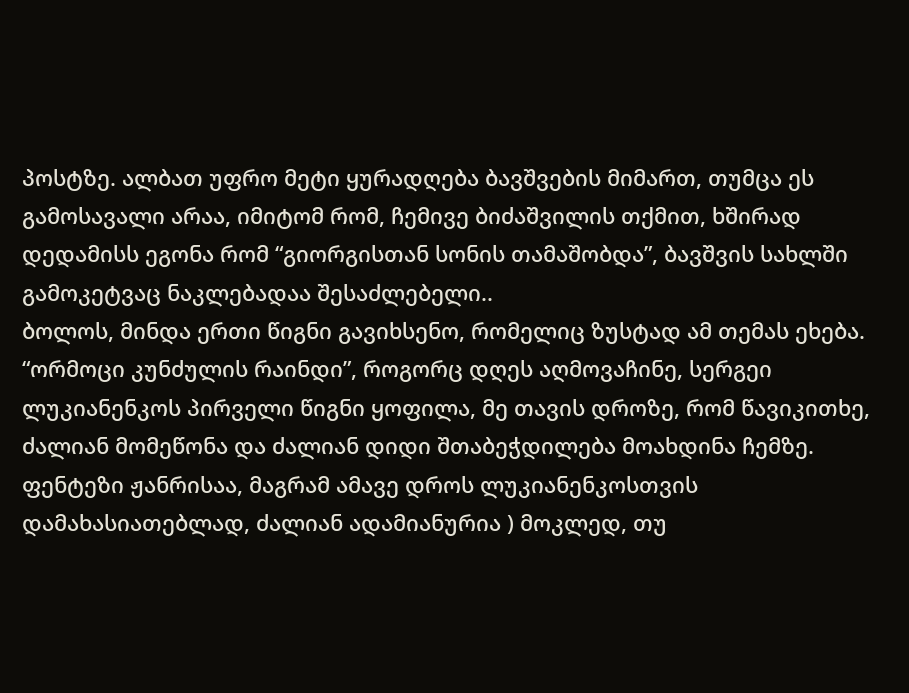პოსტზე. ალბათ უფრო მეტი ყურადღება ბავშვების მიმართ, თუმცა ეს გამოსავალი არაა, იმიტომ რომ, ჩემივე ბიძაშვილის თქმით, ხშირად დედამისს ეგონა რომ “გიორგისთან სონის თამაშობდა”, ბავშვის სახლში გამოკეტვაც ნაკლებადაა შესაძლებელი..
ბოლოს, მინდა ერთი წიგნი გავიხსენო, რომელიც ზუსტად ამ თემას ეხება. “ორმოცი კუნძულის რაინდი”, როგორც დღეს აღმოვაჩინე, სერგეი ლუკიანენკოს პირველი წიგნი ყოფილა, მე თავის დროზე, რომ წავიკითხე, ძალიან მომეწონა და ძალიან დიდი შთაბეჭდილება მოახდინა ჩემზე. ფენტეზი ჟანრისაა, მაგრამ ამავე დროს ლუკიანენკოსთვის დამახასიათებლად, ძალიან ადამიანურია ) მოკლედ, თუ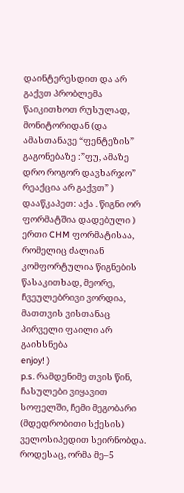დაინტერესდით და არ გაქვთ პრობლემა წაიკითხოთ რუსულად, მონიტორიდან (და ამასთანავე “ფენტეზის” გაგონებაზე :”ფუ, ამაზე დრო როგორ დავხარჯო” რეაქცია არ გაქვთ” ) დააწკაპეთ: აქა . წიგნი ორ ფორმატშია დადებული ) ერთი CHM ფორმატისაა, რომელიც ძალიან კომფორტულია წიგნების წასაკითხად, მეორე, ჩვეულებრივი ვორდია, მათთვის ვისთანაც პირველი ფაილი არ გაიხსნება
enjoy! )
p.s. რამდენიმე თვის წინ, ჩასულები ვიყავით სოფელში, ჩემი მეგობარი (მდედრობითი სქესის) ველოსიპედით სეირნობდა. როდესაც, ორმა მე–5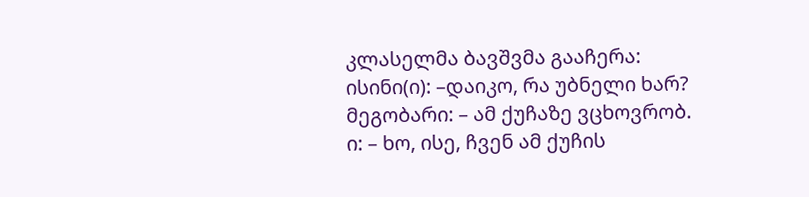კლასელმა ბავშვმა გააჩერა:
ისინი(ი): –დაიკო, რა უბნელი ხარ?
მეგობარი: – ამ ქუჩაზე ვცხოვრობ.
ი: – ხო, ისე, ჩვენ ამ ქუჩის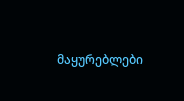მაყურებლები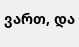ვართ, და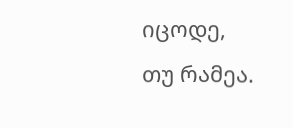იცოდე, თუ რამეა.